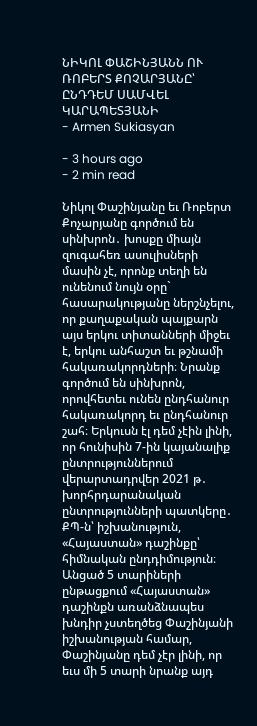ՆԻԿՈԼ ՓԱՇԻՆՅԱՆՆ ՈՒ ՌՈԲԵՐՏ ՔՈՉԱՐՅԱՆԸ՝ ԸՆԴԴԵՄ ՍԱՄՎԵԼ ԿԱՐԱՊԵՏՅԱՆԻ
- Armen Sukiasyan

- 3 hours ago
- 2 min read

Նիկոլ Փաշինյանը եւ Ռոբերտ Քոչարյանը գործում են սինխրոն․ խոսքը միայն զուգահեռ ասուլիսների մասին չէ, որոնք տեղի են ունենում նույն օրը` հասարակությանը ներշնչելու, որ քաղաքական պայքարն այս երկու տիտանների միջեւ է, երկու անհաշտ եւ թշնամի հակառակորդների։ Նրանք գործում են սինխրոն, որովհետեւ ունեն ընդհանուր հակառակորդ եւ ընդհանուր շահ։ Երկուսն էլ դեմ չէին լինի, որ հունիսին 7-ին կայանալիք ընտրություններում վերարտադրվեր 2021 թ․ խորհրդարանական ընտրությունների պատկերը․ ՔՊ-ն՝ իշխանություն, «Հայաստան» դաշինքը՝ հիմնական ընդդիմություն։ Անցած 5 տարիների ընթացքում «Հայաստան» դաշինքն առանձնապես խնդիր չստեղծեց Փաշինյանի իշխանության համար, Փաշինյանը դեմ չէր լինի, որ եւս մի 5 տարի նրանք այդ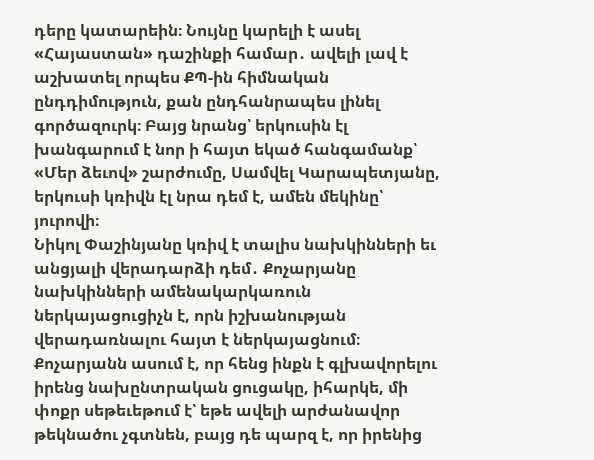դերը կատարեին։ Նույնը կարելի է ասել «Հայաստան» դաշինքի համար․ ավելի լավ է աշխատել որպես ՔՊ-ին հիմնական ընդդիմություն, քան ընդհանրապես լինել գործազուրկ։ Բայց նրանց՝ երկուսին էլ խանգարում է նոր ի հայտ եկած հանգամանք՝ «Մեր ձեւով» շարժումը, Սամվել Կարապետյանը, երկուսի կռիվն էլ նրա դեմ է, ամեն մեկինը՝ յուրովի։
Նիկոլ Փաշինյանը կռիվ է տալիս նախկինների եւ անցյալի վերադարձի դեմ․ Քոչարյանը նախկինների ամենակարկառուն ներկայացուցիչն է, որն իշխանության վերադառնալու հայտ է ներկայացնում։ Քոչարյանն ասում է, որ հենց ինքն է գլխավորելու իրենց նախընտրական ցուցակը, իհարկե, մի փոքր սեթեւեթում է՝ եթե ավելի արժանավոր թեկնածու չգտնեն, բայց դե պարզ է, որ իրենից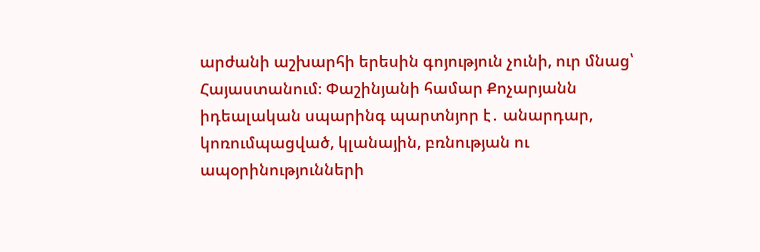արժանի աշխարհի երեսին գոյություն չունի, ուր մնաց՝ Հայաստանում։ Փաշինյանի համար Քոչարյանն իդեալական սպարինգ պարտնյոր է․ անարդար, կոռումպացված, կլանային, բռնության ու ապօրինությունների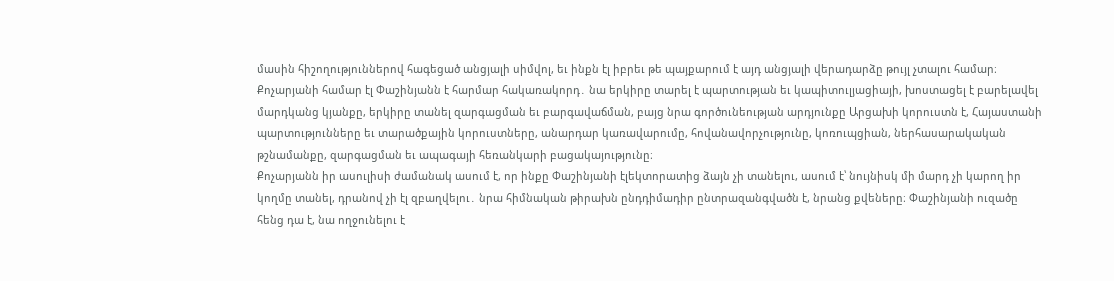մասին հիշողություններով հագեցած անցյալի սիմվոլ, եւ ինքն էլ իբրեւ թե պայքարում է այդ անցյալի վերադարձը թույլ չտալու համար։
Քոչարյանի համար էլ Փաշինյանն է հարմար հակառակորդ․ նա երկիրը տարել է պարտության եւ կապիտուլյացիայի, խոստացել է բարելավել մարդկանց կյանքը, երկիրը տանել զարգացման եւ բարգավաճման, բայց նրա գործունեության արդյունքը Արցախի կորուստն է, Հայաստանի պարտությունները եւ տարածքային կորուստները, անարդար կառավարումը, հովանավորչությունը, կոռուպցիան, ներհասարակական թշնամանքը, զարգացման եւ ապագայի հեռանկարի բացակայությունը։
Քոչարյանն իր ասուլիսի ժամանակ ասում է, որ ինքը Փաշինյանի էլեկտորատից ձայն չի տանելու, ասում է՝ նույնիսկ մի մարդ չի կարող իր կողմը տանել, դրանով չի էլ զբաղվելու․ նրա հիմնական թիրախն ընդդիմադիր ընտրազանգվածն է, նրանց քվեները։ Փաշինյանի ուզածը հենց դա է, նա ողջունելու է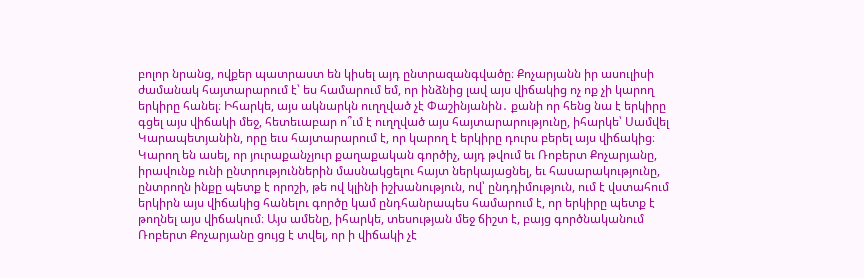բոլոր նրանց, ովքեր պատրաստ են կիսել այդ ընտրազանգվածը։ Քոչարյանն իր ասուլիսի ժամանակ հայտարարում է՝ ես համարում եմ, որ ինձնից լավ այս վիճակից ոչ ոք չի կարող երկիրը հանել։ Իհարկե, այս ակնարկն ուղղված չէ Փաշինյանին․ քանի որ հենց նա է երկիրը գցել այս վիճակի մեջ, հետեւաբար ո՞ւմ է ուղղված այս հայտարարությունը, իհարկե՝ Սամվել Կարապետյանին, որը եւս հայտարարում է, որ կարող է երկիրը դուրս բերել այս վիճակից։
Կարող են ասել, որ յուրաքանչյուր քաղաքական գործիչ, այդ թվում եւ Ռոբերտ Քոչարյանը, իրավունք ունի ընտրություններին մասնակցելու հայտ ներկայացնել, եւ հասարակությունը, ընտրողն ինքը պետք է որոշի, թե ով կլինի իշխանություն, ով՝ ընդդիմություն, ում է վստահում երկիրն այս վիճակից հանելու գործը կամ ընդհանրապես համարում է, որ երկիրը պետք է թողնել այս վիճակում։ Այս ամենը, իհարկե, տեսության մեջ ճիշտ է, բայց գործնականում Ռոբերտ Քոչարյանը ցույց է տվել, որ ի վիճակի չէ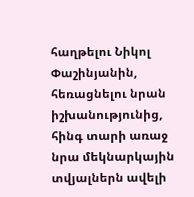հաղթելու Նիկոլ Փաշինյանին, հեռացնելու նրան իշխանությունից, հինգ տարի առաջ նրա մեկնարկային տվյալներն ավելի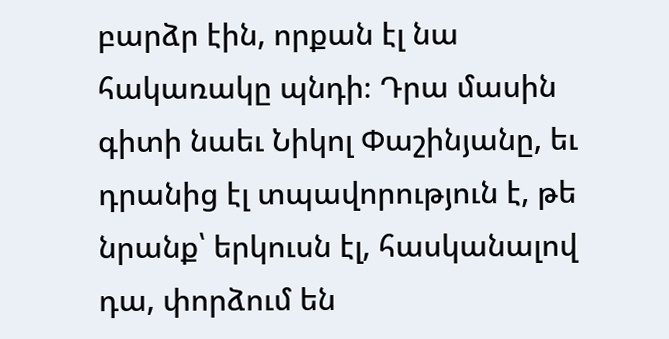բարձր էին, որքան էլ նա հակառակը պնդի։ Դրա մասին գիտի նաեւ Նիկոլ Փաշինյանը, եւ դրանից էլ տպավորություն է, թե նրանք՝ երկուսն էլ, հասկանալով դա, փորձում են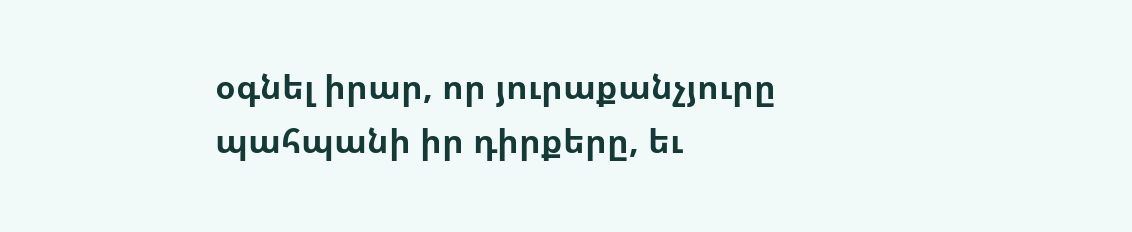օգնել իրար, որ յուրաքանչյուրը պահպանի իր դիրքերը, եւ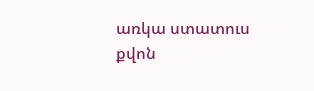առկա ստատուս քվոն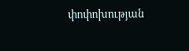փոփոխության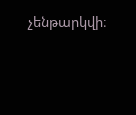չենթարկվի։